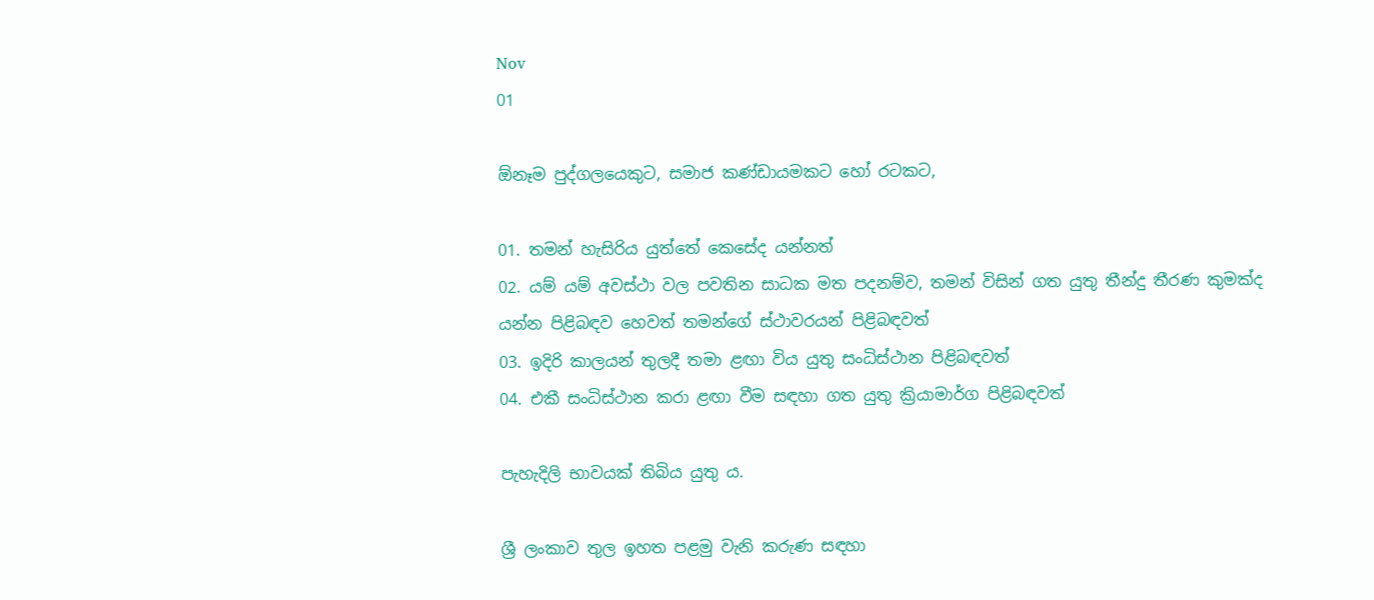Nov
01

ඕනෑම පුද්ගලයෙකුට, සමාජ කණ්ඩායමකට හෝ රටකට,

01. තමන් හැසිරිය යුත්තේ කෙසේද යන්නත්
02. යම් යම් අවස්ථා වල පවතින සාධක මත පදනම්ව, තමන් විසින් ගත යුතු තීන්දු තීරණ කුමක්ද යන්න පිළිබඳව හෙවත් තමන්ගේ ස්ථාවරයන් පිළිබඳවත්
03. ඉදිරි කාලයන් තුලදී තමා ළඟා විය යුතු සංධිස්ථාන පිළිබඳවත්
04. එකී සංධිස්ථාන කරා ළඟා වීම සඳහා ගත යුතු ක්‍රියාමාර්ග පිළිබඳවත්

පැහැදිලි භාවයක් තිබිය යුතු ය.

ශ්‍රී ලංකාව තුල ඉහත පළමු වැනි කරුණ සඳහා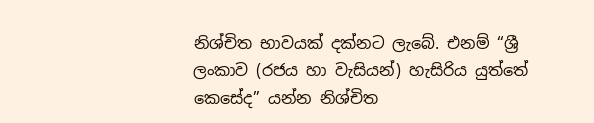නිශ්චිත භාවයක් දක්නට ලැබේ. එනම් “ශ්‍රී ලංකාව (රජය හා වැසියන්) හැසිරිය යුත්තේ කෙසේද” යන්න නිශ්චිත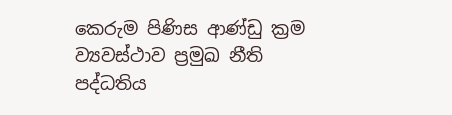කෙරුම පිණිස ආණ්ඩු ක්‍රම ව්‍යවස්ථාව ප්‍රමුඛ නීති පද්ධතිය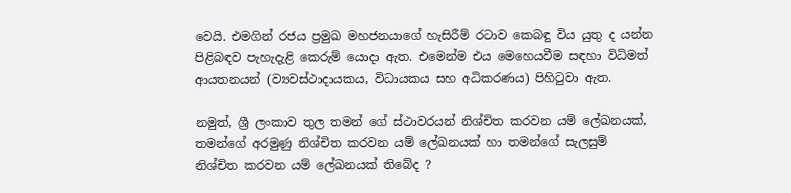වෙයි. එමගින් රජය ප්‍රමුඛ මහජනයාගේ හැසිරීම් රටාව කෙබඳු විය යුතු ද යන්න පිළිබඳව පැහැදැළි කෙරුම් යොදා ඇත. එමෙන්ම එය මෙහෙයවීම සඳහා විධිමත් ආයතනයන් (ව්‍යවස්ථාදායකය, විධායකය සහ අධිකරණය) පිහිටුවා ඇත.

නමුත්, ශ්‍රී ලංකාව තුල තමන් ගේ ස්ථාවරයන් නිශ්චිත කරවන යම් ලේඛනයක්, තමන්ගේ අරමුණු නිශ්චිත කරවන යම් ලේඛනයක් හා තමන්ගේ සැලසුම් නිශ්චිත කරවන යම් ලේඛනයක් තිබේද ?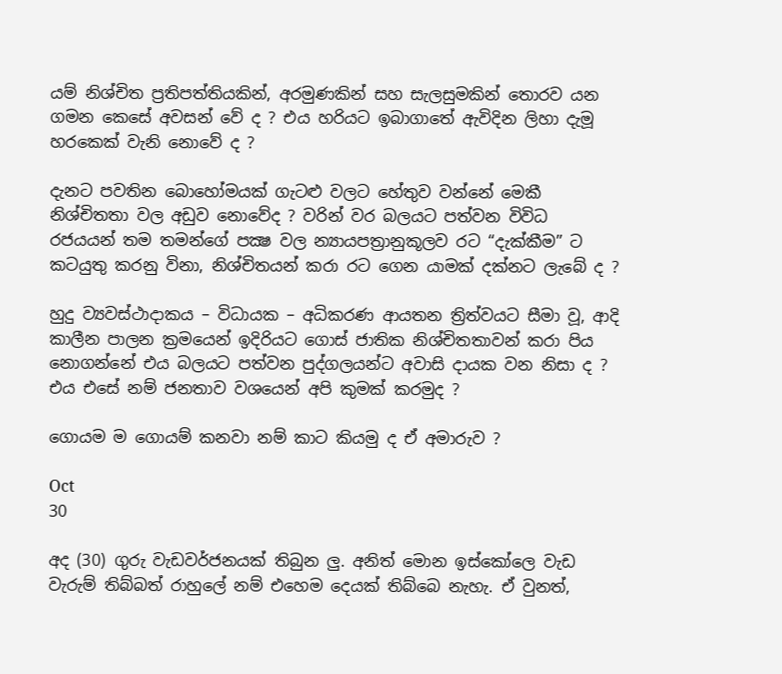යම් නිශ්චිත ප්‍රතිපත්තියකින්, අරමුණකින් සහ සැලසුමකින් තොරව යන ගමන කෙසේ අවසන් වේ ද ? එය හරියට ඉබාගාතේ ඇවිදින ලිහා දැමූ හරකෙක් වැනි නොවේ ද ?

දැනට පවතින බොහෝමයක් ගැටළු වලට හේතුව වන්නේ මෙකී නිශ්චිතතා වල අඩුව නොවේද ? වරින් වර බලයට පත්වන විවිධ රජයයන් තම තමන්ගේ පක්‍ෂ වල න්‍යායපත්‍රානුකූලව රට “දැක්කීම” ට කටයුතු කරනු විනා, නිශ්චිතයන් කරා රට ගෙන යාමක් දක්නට ලැබේ ද ?

හුදු ව්‍යවස්ථාදාකය – විධායක – අධිකරණ ආයතන ත්‍රිත්වයට සීමා වූ, ආදි කාලීන පාලන ක්‍රමයෙන් ඉදිරියට ගොස් ජාතික නිශ්චිතතාවන් කරා පිය නොගන්නේ එය බලයට පත්වන පුද්ගලයන්ට අවාසි දායක වන නිසා ද ? එය එසේ නම් ජනතාව වශයෙන් අපි කුමක් කරමුද ?

ගොයම ම ගොයම් කනවා නම් කාට කියමු ද ඒ අමාරුව ?

Oct
30

අද (30) ගුරු වැඩවර්ජනයක් තිබුන ලු. අනිත් මොන ඉස්කෝලෙ වැඩ වැරුම් තිබ්බත් රාහුලේ නම් එහෙම දෙයක් තිබ්බෙ නැහැ. ඒ වුනත්,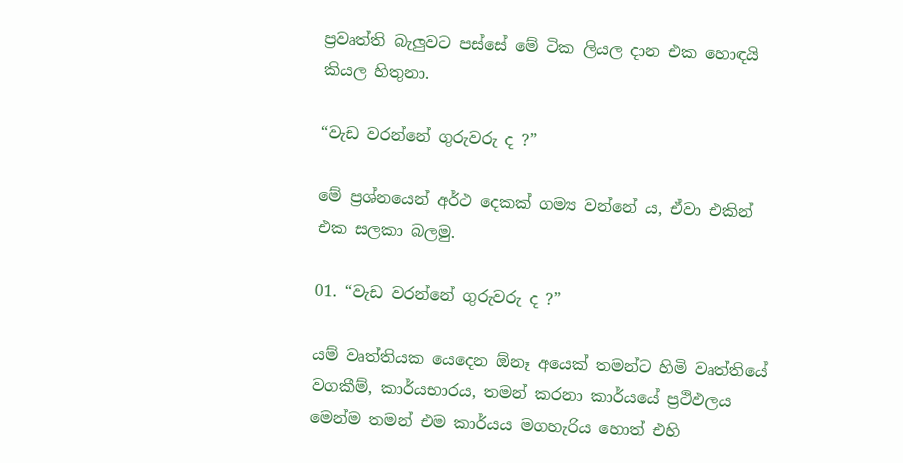ප්‍රවෘත්ති බැලුවට පස්සේ මේ ටික ලියල දාන එක හොඳයි කියල හිතුනා.

“වැඩ වරන්නේ ගුරුවරු ද ?”

මේ ප්‍රශ්නයෙන් අර්ථ දෙකක් ගම්‍ය වන්නේ ය, ඒවා එකින් එක සලකා බලමු.

01. “වැඩ වරන්නේ ගුරුවරු ද ?”

යම් වෘත්තියක යෙදෙන ඕනෑ අයෙක් තමන්ට හිමි වෘත්තියේ වගකීම්, කාර්යභාරය, තමන් කරනා කාර්යයේ ප්‍රථිඵලය මෙන්ම තමන් එම කාර්යය මගහැරිය හොත් එහි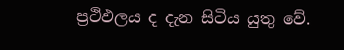ප්‍රථිඵලය ද දැන සිටිය යුතු වේ.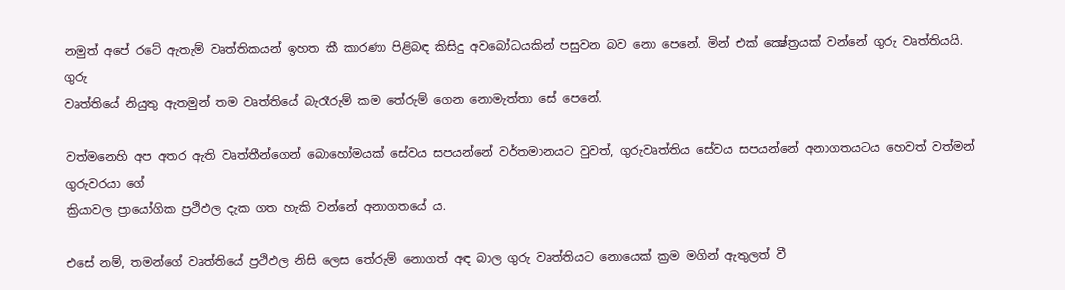නමුත් අපේ රටේ ඇතැම් වෘත්තිකයන් ඉහත කී කාරණා පිළිබඳ කිසිදු අවබෝධයකින් පසුවන බව නො පෙනේ. මින් එක් ක්‍ෂේත්‍රයක් වන්නේ ගුරු වෘත්තියයි. ගුරු
වෘත්තියේ නියුතු ඇතමුන් තම වෘත්තියේ බැරෑරුම් කම තේරුම් ගෙන නොමැත්තා සේ පෙනේ.

වත්මනෙහි අප අතර ඇති වෘත්තීන්ගෙන් බොහෝමයක් සේවය සපයන්නේ වර්තමානයට වුවත්, ගුරුවෘත්තිය සේවය සපයන්නේ අනාගතයටය හෙවත් වත්මන් ගුරුවරයා ගේ
ක්‍රියාවල ප්‍රායෝගික ප්‍රථිඵල දැක ගත හැකි වන්නේ අනාගතයේ ය.

එසේ නම්, තමන්ගේ වෘත්තියේ ප්‍රථිඵල නිසි ලෙස තේරුම් නොගත් අඳ බාල ගුරු වෘත්තියට නොයෙක් ක්‍රම මගින් ඇතුලත් වී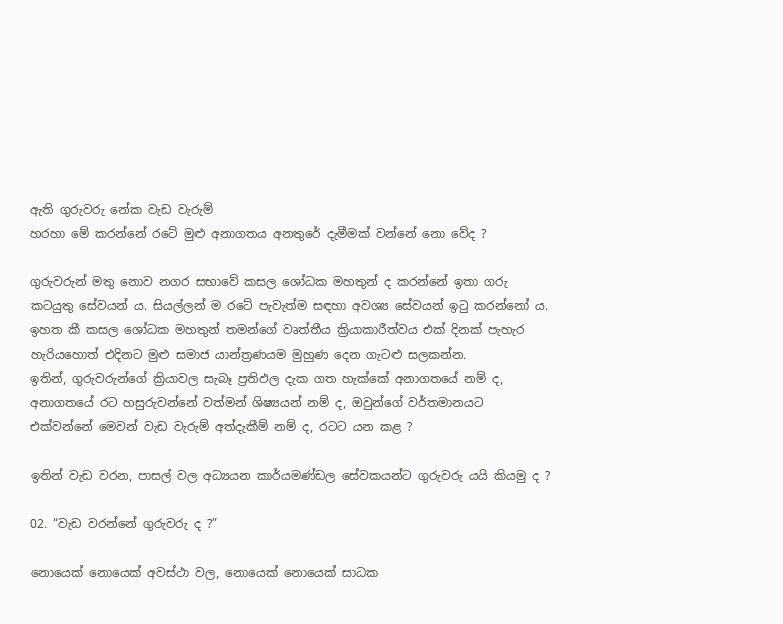ඇති ගුරුවරු නේක වැඩ වැරුම්
හරහා මේ කරන්නේ රටේ මුළු අනාගතය අනතුරේ දැමීමක් වන්නේ නො වේද ?

ගුරුවරුන් මතු නොව නගර සභාවේ කසල ශෝධක මහතුන් ද කරන්නේ ඉතා ගරු කටයුතු සේවයන් ය. සියල්ලන් ම රටේ පැවැත්ම සඳහා අවශ්‍ය සේවයන් ඉටු කරන්නෝ ය.
ඉහත කී කසල ශෝධක මහතුන් තමන්ගේ වෘත්තීය ක්‍රියාකාරීත්වය එක් දිනක් පැහැර හැරියහොත් එදිනට මුළු සමාජ යාන්ත්‍රණයම මුහුණ දෙන ගැටළු සලකන්න.
ඉතින්, ගුරුවරුන්ගේ ක්‍රියාවල සැබෑ ප්‍රතිඵල දැක ගත හැක්කේ අනාගතයේ නම් ද, අනාගතයේ රට හසුරුවන්නේ වත්මන් ශිෂ්‍යයන් නම් ද, ඔවුන්ගේ වර්තමානයට
එක්වන්නේ මෙවන් වැඩ වැරුම් අත්දැකීම් නම් ද, රටට යන කළ ?

ඉතින් වැඩ වරන, පාසල් වල අධ්‍යයන කාර්යමණ්ඩල සේවකයන්ට ගුරුවරු යයි කියමු ද ?

02. “වැඩ වරන්නේ ගුරුවරු ද ?”

නොයෙක් නොයෙක් අවස්ථා වල, නොයෙක් නොයෙක් සාධක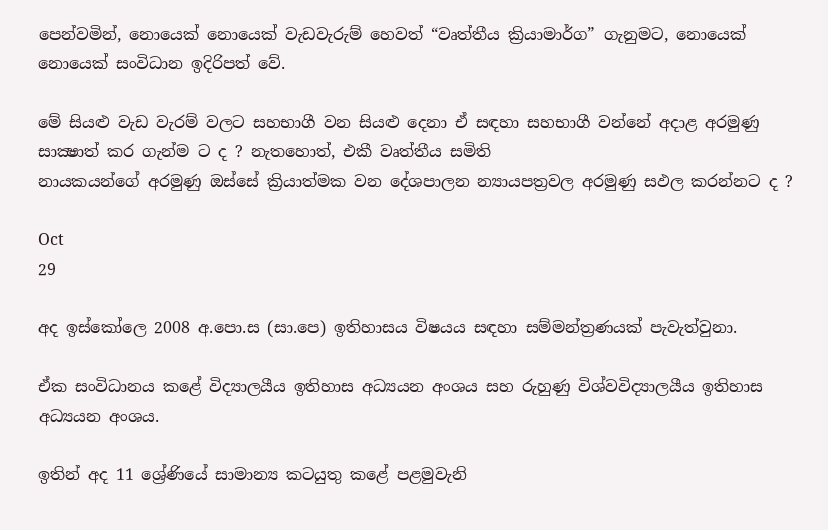පෙන්වමින්, නොයෙක් නොයෙක් වැඩවැරුම් හෙවත් “වෘත්තීය ක්‍රියාමාර්ග” ගැනුමට, නොයෙක්
නොයෙක් සංවිධාන ඉදිරිපත් වේ.

මේ සියළු වැඩ වැරම් වලට සහභාගී වන සියළු දෙනා ඒ සඳහා සහභාගී වන්නේ අදාළ අරමුණු සාක්‍ෂාත් කර ගැන්ම ට ද ? නැතහොත්, එකී වෘත්තීය සමිති
නායකයන්ගේ අරමුණු ඔස්සේ ක්‍රියාත්මක වන දේශපාලන න්‍යායපත්‍රවල අරමුණු සඵල කරන්නට ද ?

Oct
29

අද ඉස්කෝලෙ 2008 අ.පො.ස (සා.පෙ) ඉතිහාසය විෂයය සඳහා සම්මන්ත්‍රණයක් පැවැත්වුනා.

ඒක සංවිධානය කළේ විද්‍යාලයීය ඉතිහාස අධ්‍යයන අංශය සහ රුහුණු විශ්වවිද්‍යාලයීය ඉතිහාස අධ්‍යයන අංශය.

ඉතින් අද 11 ශ්‍රේණියේ සාමාන්‍ය කටයුතු කළේ පළමුවැනි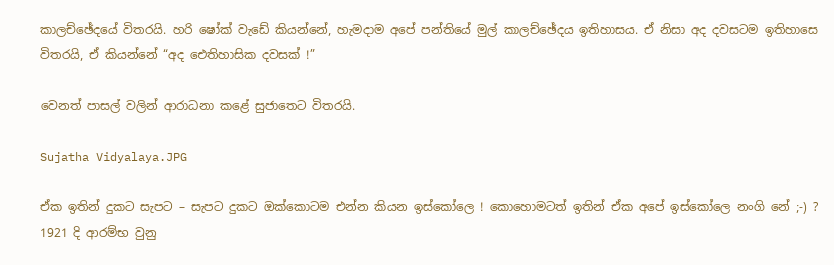කාලච්ඡේදයේ විතරයි. හරි ෂෝක් වැඩේ කියන්නේ, හැමදාම අපේ පන්තියේ මුල් කාලච්ඡේදය ඉතිහාසය. ඒ නිසා අද දවසටම ඉතිහාසෙ විතරයි, ඒ කියන්නේ “අද ඓතිහාසික දවසක් !”

වෙනත් පාසල් වලින් ආරාධනා කළේ සුජාතෙට විතරයි.

Sujatha Vidyalaya.JPG

ඒක ඉතින් දුකට සැපට – සැපට දුකට ඔක්කොටම එන්න කියන ඉස්කෝලෙ ! කොහොමටත් ඉතින් ඒක අපේ ඉස්කෝලෙ නංගි නේ ;-) ? 1921 දි ආරම්භ වුනු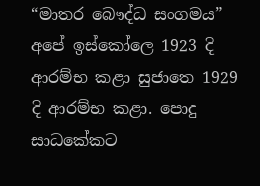“මාතර බෞද්ධ සංගමය” අපේ ඉස්කෝලෙ 1923 දි ආරම්භ කළා සුජාතෙ 1929 දි ආරම්භ කළා. පොදු සාධකේකට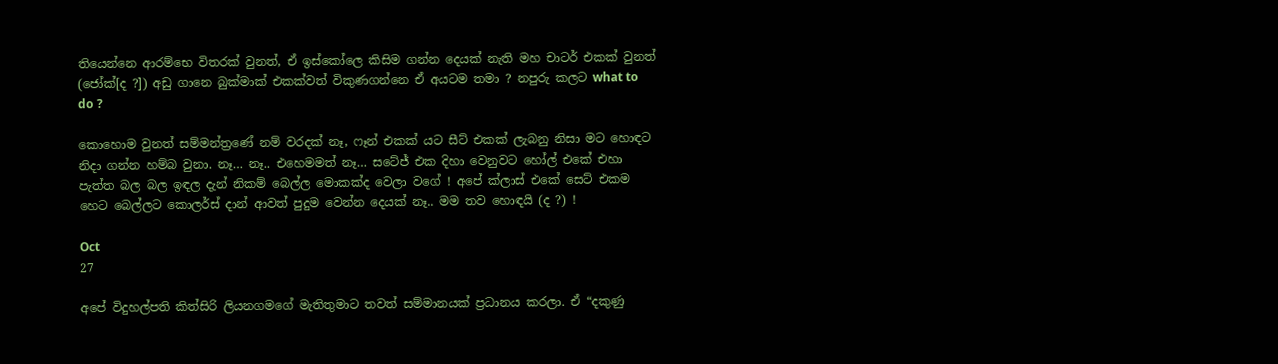තියෙන්නෙ ආරම්භෙ විතරක් වුනත්, ඒ ඉස්කෝලෙ කිසිම ගන්න දෙයක් නැති මහ චාටර් එකක් වුනත් (ජෝක්[ද ?]) අඩු ගානෙ බුක්මාක් එකක්වත් විකුණගන්නෙ ඒ අයටම තමා ? නපුරු කලට what to do ?

කොහොම වුනත් සම්මන්ත්‍රණේ නම් වරදක් නෑ, ෆෑන් එකක් යට සීට් එකක් ලැබනු නිසා මට හොඳට නිදා ගන්න හම්බ වුනා. නෑ… නෑ.. එහෙමමත් නෑ… සටේජ් එක දිහා වෙනුවට හෝල් එකේ එහා පැත්ත බල බල ඉඳල දැන් නිකම් බෙල්ල මොකක්ද වෙලා වගේ ! අපේ ක්ලාස් එකේ සෙට් එකම හෙට බෙල්ලට කොලර්ස් දාන් ආවත් පුදුම වෙන්න දෙයක් නෑ.. මම තව හොඳයි (ද ?) !

Oct
27

අපේ විදුහල්පති කිත්සිරි ලියනගමගේ මැතිතුමාට තවත් සම්මානයක් ප්‍රධානය කරලා. ඒ “දකුණු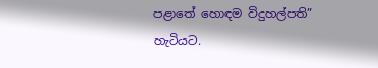පළාතේ හොඳම විදුහල්පති” හැටියට.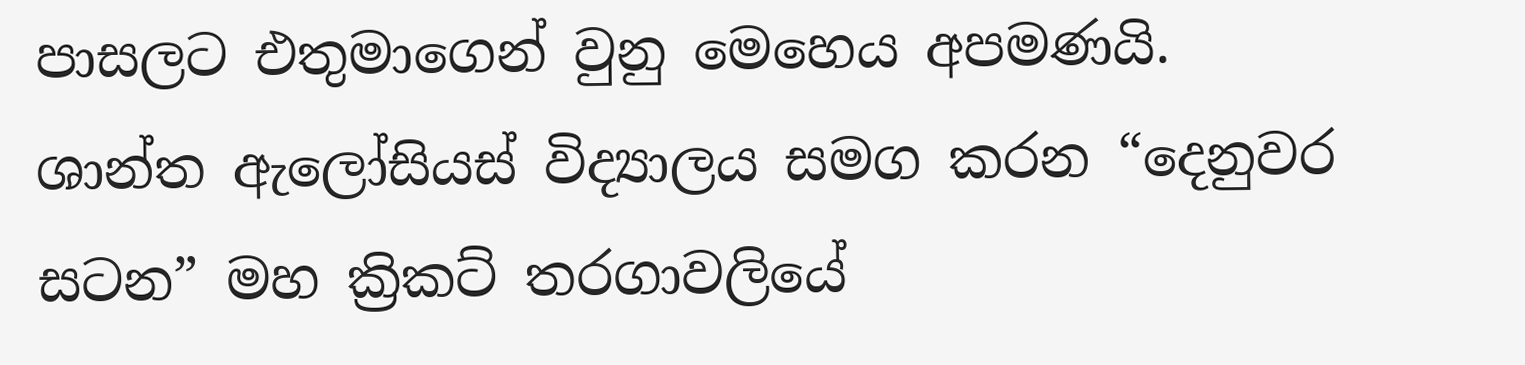පාසලට එතුමාගෙන් වුනු මෙහෙය අපමණයි. ශාන්ත ඇලෝසියස් විද්‍යාලය සමග කරන “දෙනුවර සටන” මහ ක්‍රිකට් තරගාවලියේ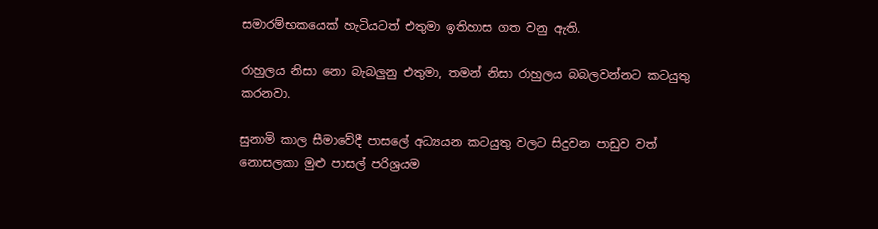සමාරම්භකයෙක් හැටි‍යටත් එතුමා ඉතිහාස ගත වනු ඇති.

රාහුලය නිසා නො බැබලුනු එතුමා, තමන් නිසා රාහුලය බබලවන්නට කටයුතු කරනවා.

සුනාමි කාල සීමාවේදී පාසලේ අධ්‍යයන කටයුතු වලට සිදුවන පාඩුව වත් නොසලකා මුළු පාසල් පරිශ්‍රයම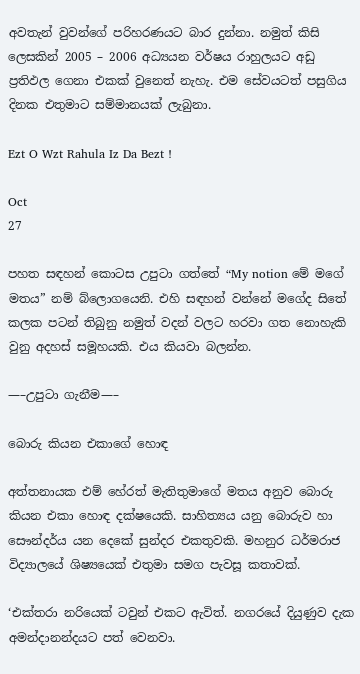අවතැන් වුවන්ගේ පරිහරණයට බාර දුන්නා. නමුත් කිසි ලෙසකින් 2005 – 2006 අධ්‍යයන වර්ෂය රාහුලයට අඩු ප්‍රතිඵල ගෙනා එකක් වුනෙත් නැහැ. එම සේවයටත් පසුගිය දිනක එතුමාට සම්මානයක් ලැබුනා.

Ezt O Wzt Rahula Iz Da Bezt !

Oct
27

පහත සඳහන් කොටස උපුටා ගත්තේ “My notion මේ මගේ මතය” නම් බ්ලොගයෙනි. එහි සඳහන් වන්නේ මගේද සිතේ කලක පටන් තිබුනු නමුත් වදන් වලට හරවා ගත නොහැකි වුනු අදහස් සමූහයකි. එය කියවා බලන්න.

—–උපුටා ගැනීම—–

බොරු කියන එකාගේ හොඳ

අත්තනායක එම් හේරත් මැතිතුමාගේ මතය අනුව බොරු කියන එකා හොඳ දක්ෂයෙකි. සාහිත්‍යය යනු බොරුව හා සෞන්දර්ය යන දෙකේ සුන්දර එකතුවකි. මහනුර ධර්මරාජ විද්‍යාලයේ ශිෂ්‍යයෙක් එතුමා සමග පැවසූ කතාවක්.

‘එක්තරා නරියෙක් ටවුන් එකට ඇවිත්. නගරයේ දියුණුව දැක අමන්දානන්දයට පත් වෙනවා.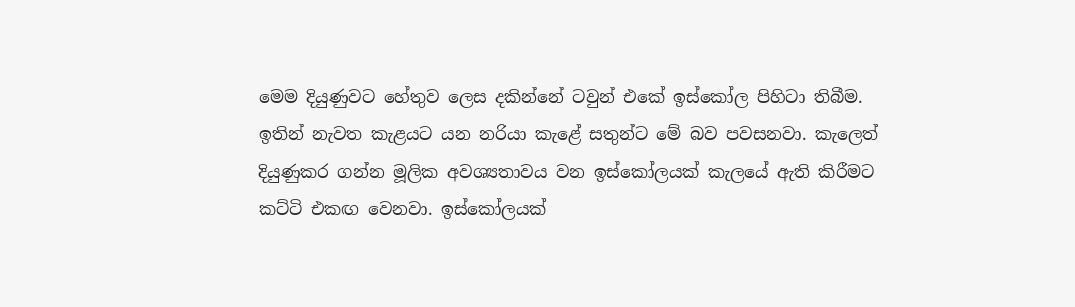මෙම දියුණුවට හේතුව ලෙස දකින්නේ ටවුන් එකේ ඉස්කෝල පිහිටා තිබීම. ඉතින් නැවත කැළයට යන නරියා කැළේ සතුන්ට මේ බව පවසනවා. කැලෙත් දියුණුකර ගන්න මූලික අවශ්‍යතාවය වන ඉස්කෝලයක් කැලයේ ඇති කිරීමට කට්ටි එකඟ වෙනවා. ඉස්කෝලයක්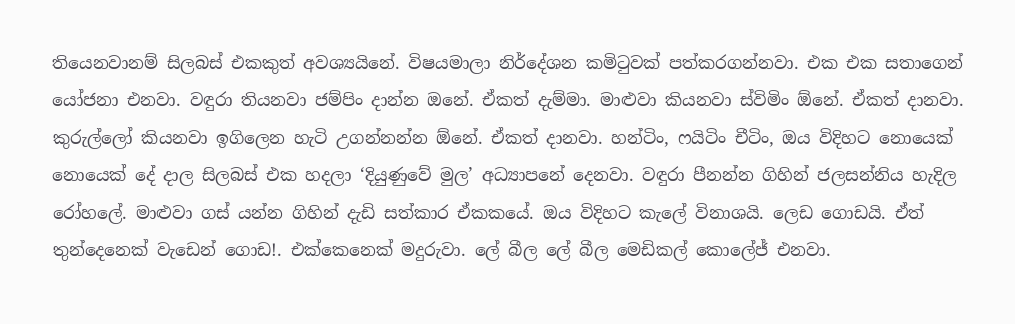තියෙනවානම් සිලබස් එකකුත් අවශ්‍යයිනේ. විෂයමාලා නිර්දේශන කමිටුවක් පත්කරගන්නවා. එක එක සතාගෙන් යෝජනා එනවා. වඳුරා තියනවා ජම්පිං දාන්න ඔනේ. ඒකත් දැම්මා. මාළුවා කියනවා ස්විමිං ඕනේ. ඒකත් දානවා. කුරුල්ලෝ කියනවා ඉගිලෙන හැටි උගන්නන්න ඕනේ. ඒකත් දානවා. හන්ටිං, ෆයිටිං චීටිං, ඔය විදිහට නොයෙක් නොයෙක් දේ දාල සිලබස් එක හදලා ‘දියුණුවේ මුල’ අධ්‍යාපනේ දෙනවා. වඳුරා පීනන්න ගිහින් ජලසන්නිය හැදිල රෝහලේ. මාළුවා ගස් යන්න ගිහින් දැඩි සත්කාර ඒකකයේ. ඔය විදිහට කැලේ විනාශයි. ලෙඩ ගොඩයි. ඒත් තුන්දෙනෙක් වැඩෙන් ගොඩ!. එක්කෙනෙක් මදුරුවා. ලේ බීල ලේ බීල මෙඩිකල් කොලේජ් එනවා.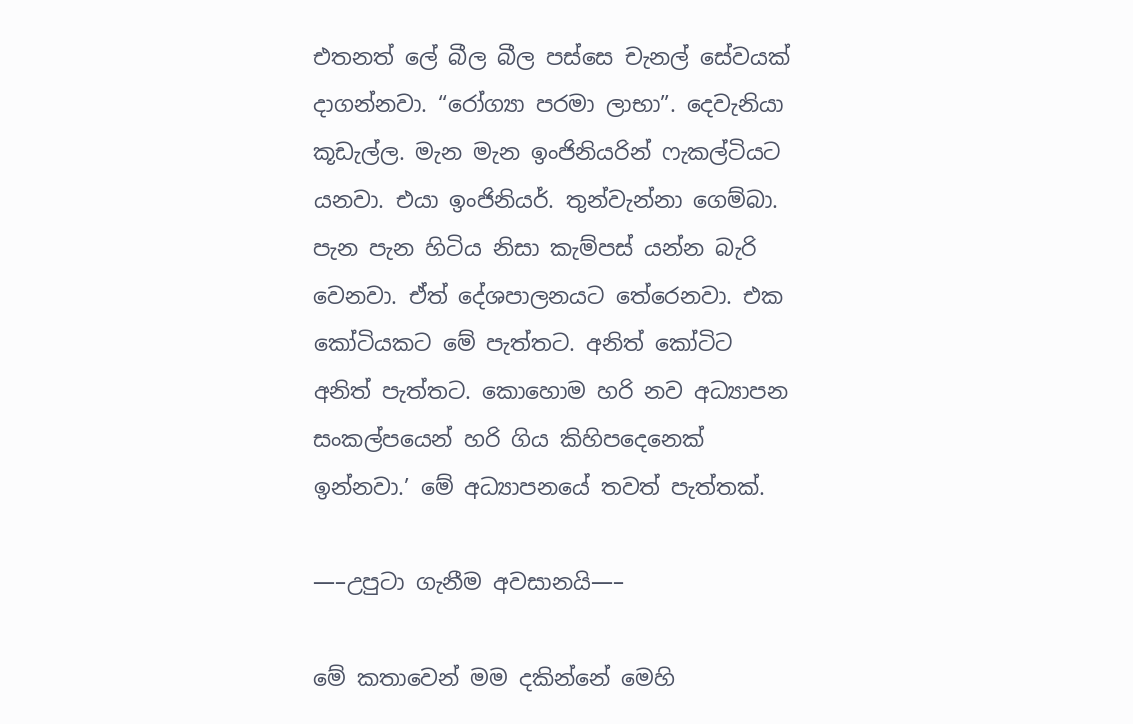එතනත් ලේ බීල බීල පස්සෙ චැනල් සේවයක් දාගන්නවා. “රෝග්‍යා පරමා ලාභා”. දෙවැනියා කූඩැල්ල. මැන මැන ඉංජිනියරින් ෆැකල්ටියට යනවා. එයා ඉංජිනියර්. තුන්වැන්නා ගෙම්බා. පැන පැන හිටිය නිසා කැම්පස් යන්න බැරි වෙනවා. ඒත් දේශපාලනයට තේරෙනවා. එක කෝටියකට මේ පැත්තට. අනිත් කෝටිට අනිත් පැත්තට. කොහොම හරි නව අධ්‍යාපන සංකල්පයෙන් හරි ගිය කිහිපදෙනෙක් ඉන්නවා.’ මේ අධ්‍යාපනයේ තවත් පැත්තක්.

—–උපුටා ගැනීම අවසානයි—–

මේ කතාවෙන් මම දකින්නේ මෙහි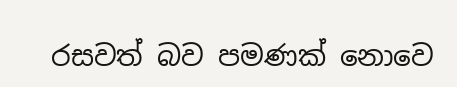රසවත් බව පමණක් නොවෙ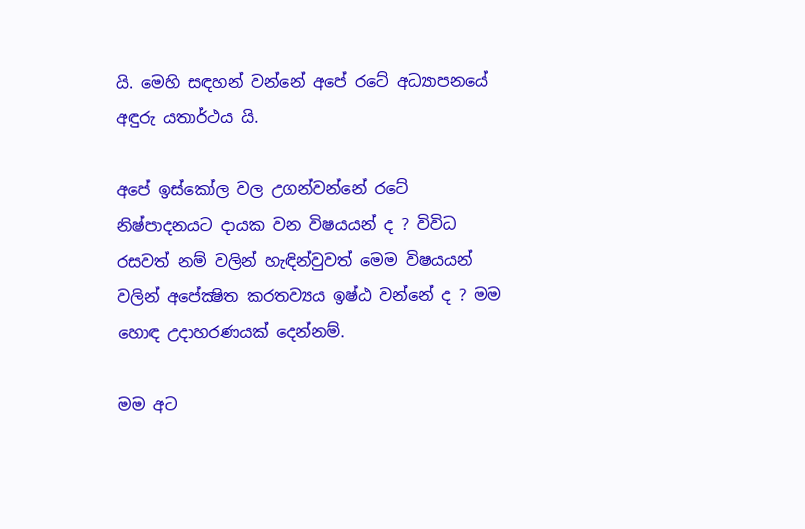යි. මෙහි සඳහන් වන්නේ අපේ රටේ අධ්‍යාපනයේ අඳුරු යතාර්ථය යි.

අපේ ඉස්කෝල වල උගන්වන්නේ රටේ නිෂ්පාදනයට දායක වන විෂයයන් ද ? විවිධ රසවත් නම් වලින් හැඳින්වුවත් මෙම විෂයයන් වලින් අපේක්‍ෂිත කරතව්‍යය ඉෂ්ඨ වන්නේ ද ? මම හොඳ උදාහරණයක් දෙන්නම්.

මම අට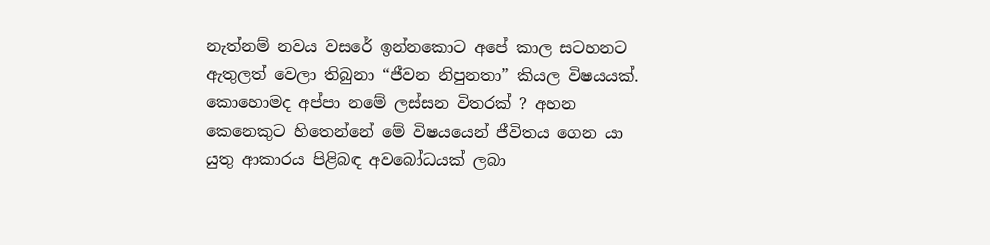නැත්නම් නවය වසරේ ඉන්නකොට අපේ කාල සටහනට ඇතුලත් වෙලා තිබුනා “ජීවන නිපුනතා” කියල විෂයයක්. කොහොමද අප්පා නමේ ලස්සන විතරක් ? අහන කෙනෙකුට හිතෙන්නේ මේ විෂයයෙන් ජීවිතය ගෙන යා යුතු ආකාරය පිළිබඳ අවබෝධයක් ලබා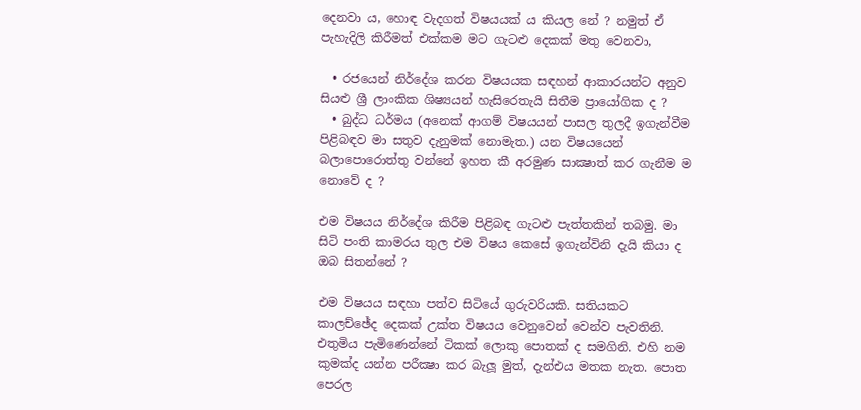දෙනවා ය, හොඳ වැදගත් විෂයයක් ය කියල නේ ? නමුත් ඒ පැහැදිලි කිරීමත් එක්කම මට ගැටළු දෙකක් මතු වෙනවා,

  • රජයෙන් නිර්දේශ කරන විෂයයක සඳහන් ආකාරයන්ට අනුව සියළු ශ්‍රී ලාංකික ශිෂ්‍යයන් හැසිරෙතැයි සිතීම ප්‍රායෝගික ද ?
  • බුද්ධ ධර්මය (අනෙක් ආගම් විෂයයන් පාසල තුලදී ඉගැන්වීම පිළිබඳව මා සතුව දැනුමක් නොමැත.) යන විෂයයෙන් බලාපොරොත්තු වන්නේ ඉහත කී අරමුණ සාක්‍ෂාත් කර ගැනීම ම නොවේ ද ?

එම විෂයය නිර්දේශ කිරීම පිළිබඳ ගැටළු පැත්තකින් තබමු. මා සිටි පංති කාමරය තුල එම විෂය කෙසේ ඉගැන්විනි දැයි කියා ද ඔබ සිතන්නේ ?

එම විෂයය සඳහා පත්ව සිටියේ ගුරුවරියකි. සතියකට කාලච්ඡේද දෙකක් උක්ත විෂයය වෙනුවෙන් වෙන්ව පැවතිනි. එතුමිය පැමිණෙන්නේ ටිකක් ලොකු පොතක් ද සමගිනි. එහි නම කුමක්ද යන්න පරීක්‍ෂා කර බැලූ මුත්, දැන්එය මතක නැත. පොත පෙරල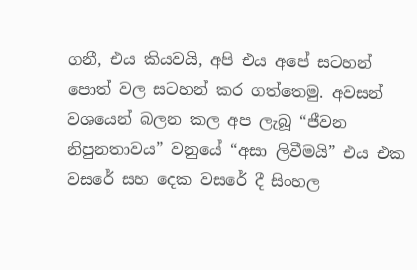ගනී, එය කියවයි, අපි එය අපේ සටහන් පොත් වල සටහන් කර ගත්තෙමු. අවසන් වශයෙන් බලන කල අප ලැබූ “ජීවන නිපුනතාවය” වනුයේ “අසා ලිවීමයි” එය එක වසරේ සහ දෙක වසරේ දී සිංහල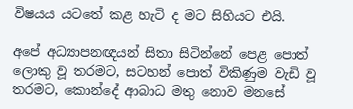විෂයය යටතේ කළ හැටි ද මට සිහියට එයි.

අපේ අධ්‍යාපනඥයන් සිතා සිටින්නේ පෙළ පොත් ලොකු වූ තරමට, සටහන් පොත් විකිණුම වැඩි වූ තරමට, කොන්දේ ආබාධ මතු නොව මනසේ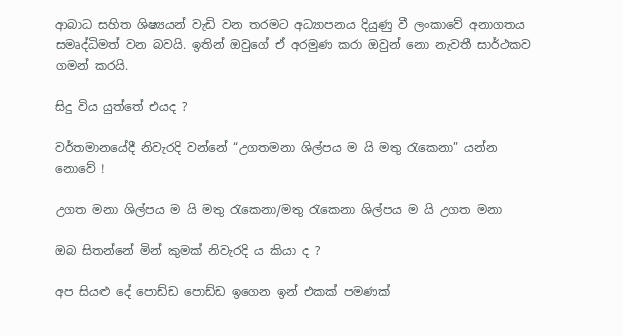ආබාධ සහිත ශිෂ්‍යයන් වැඩි වන තරමට අධ්‍යාපනය දියුණු වී ලංකාවේ අනාගතය සමෘද්ධිමත් වන බවයි. ඉතින් ඔවු‍ගේ ඒ අරමුණ කරා ඔවුන් නො නැවතී සාර්ථකව ගමන් කරයි.

සිදු විය යුත්තේ එයද ?

වර්තමානයේදී නිවැරදි වන්නේ “උගතමනා ශිල්පය ම යි මතු රැකෙනා” යන්න නොවේ !

උගත මනා ශිල්පය ම යි මතු රැකෙනා/මතු රැකෙනා ශිල්පය ම යි උගත මනා

ඔබ සිතන්නේ මින් කුමක් නිවැරදි ය කියා ද ?

අප සියළු දේ පොඩ්ඩ පොඩ්ඩ ඉගෙන ඉන් එකක් පමණක්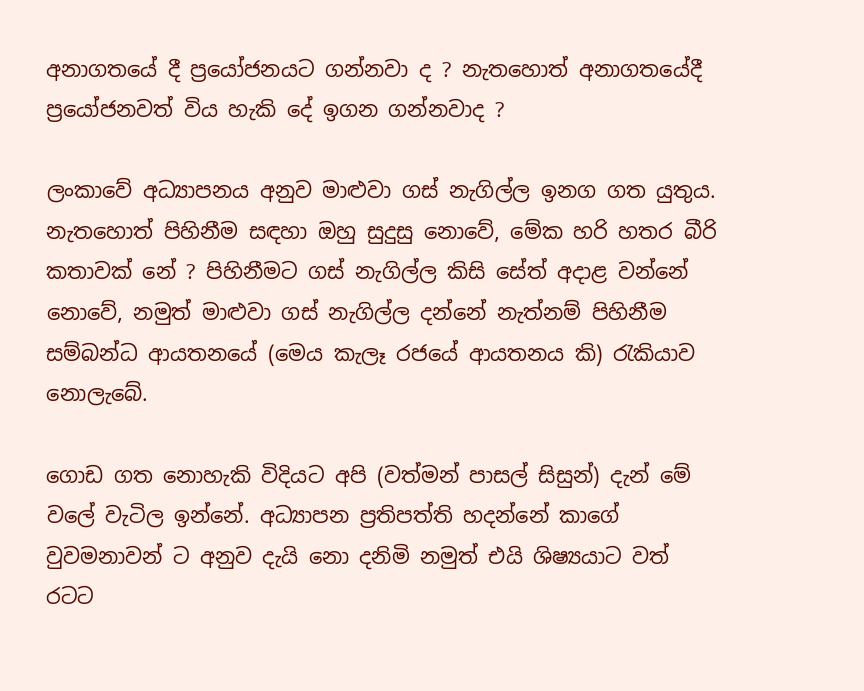අනාගතයේ දී ප්‍රයෝජනයට ගන්නවා ද ? නැතහොත් අනාගතයේදී ප්‍රයෝජනවත් විය හැකි දේ ඉගන ගන්නවාද ?

ලංකාවේ අධ්‍යාපනය අනුව මාළුවා ගස් නැගිල්ල ඉනග ගත යුතුය. නැතහොත් පිහිනීම සඳහා ඔහු සුදුසු නොවේ, මේක හරි හතර බීරි කතාවක් නේ ? පිහිනීමට ගස් නැගිල්ල කිසි සේත් අදාළ වන්නේ නොවේ, නමුත් මාළුවා ගස් නැගිල්ල දන්නේ නැත්නම් පිහිනීම සම්බන්ධ ආයතනයේ (මෙය කැලෑ රජයේ ආයතනය කි) රැකියාව නොලැබේ.

ගොඩ ගත නොහැකි විදියට අපි (වත්මන් පාසල් සිසුන්) දැන් මේ වලේ වැටිල ඉන්නේ. අධ්‍යාපන ප්‍රතිපත්ති හදන්නේ කාගේ වුවමනාවන් ට අනුව දැයි නො දනිමි නමුත් එයි ශිෂ්‍යයා‍ට වත් රටට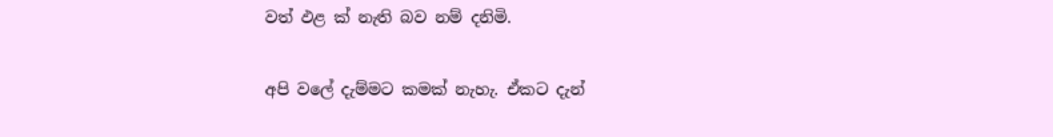වත් ඵළ ක් නැති බව නම් දනිමි.

අපි වලේ දැම්මට කමක් නැහැ. ඒකට දැන්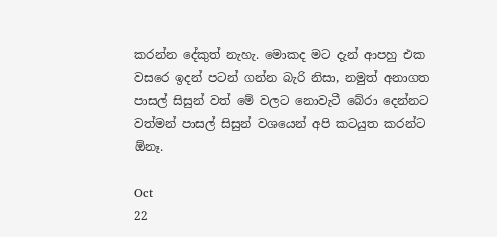කරන්න දේකුත් නැහැ. මොකද මට දැන් ආපහු එක වසරෙ ඉදන් පටන් ගන්න බැරි නිසා, නමුත් අනාගත පාසල් සිසුන් වත් මේ වලට නොවැටී බේරා දෙන්නට වත්මන් පාසල් සිසුන් වශයෙන් අපි කටයුත කරන්ට ඕනෑ.

Oct
22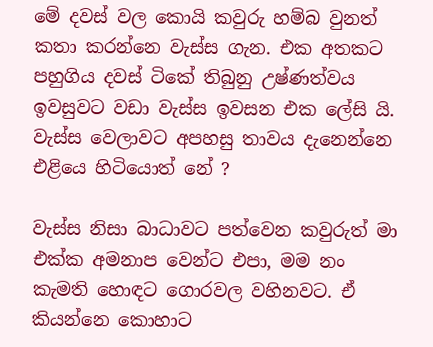මේ දවස් වල කොයි කවුරු හම්බ වුනත් කතා කරන්නෙ වැස්ස ගැන. එක අතකට පහුගිය දවස් ටිකේ තිබුනු උෂ්ණත්වය ඉවසුවට වඩා වැස්ස ඉවසන එක ලේසි යි. වැස්ස වෙලාවට අපහසු තාවය දැනෙන්නෙ එළියෙ හිටියොත් නේ ?

වැස්ස නිසා බාධාවට පත්වෙන කවුරුත් මා එක්ක අමනාප වෙන්ට එපා, මම නං කැමති හොඳට ගොරවල වහිනවට. ඒ කියන්නෙ කොහාට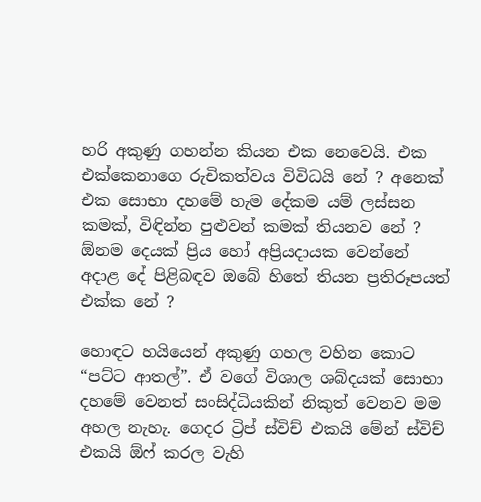හරි අකුණු ගහන්න කියන එක නෙවෙයි. එක එක්කෙනාගෙ රුචිකත්වය විවිධයි නේ ? අනෙක් එක සොභා දහමේ හැම දේකම යම් ලස්සන කමක්, විඳින්න පුළුවන් කමක් තියනව නේ ? ඕනම දෙයක් ප්‍රිය හෝ අප්‍රියදායක වෙන්නේ අදාළ දේ පිළිබඳව ඔබේ හිතේ තියන ප්‍රතිරූපයත් එක්ක නේ ?

හොඳට හයියෙන් අකුණු ගහල වහින කොට “පට්ට ආතල්”. ඒ වගේ විශාල ශබ්දයක් සොභා දහමේ වෙනත් සංසිද්ධියකින් නිකුත් වෙනව මම අහල නැහැ. ගෙදර ට්‍රිප් ස්විච් එකයි මේන් ස්විච් එකයි ඕෆ් කරල වැහි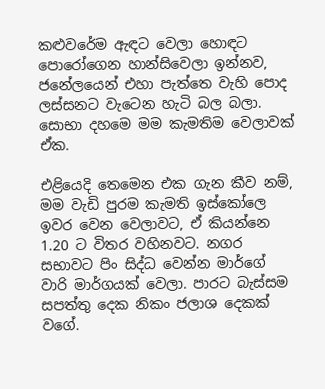කළුවරේම ඇඳට වෙලා හොඳට පොරෝගෙන හාන්සිවෙලා ඉන්නව, ජනේලයෙන් එහා පැත්තෙ වැහි පොද ලස්සනට වැටෙන හැටි බල බලා. සොභා දහමෙ මම කැමතිම වෙලාවක් ඒක.

එළියෙදි තෙමෙන එක ගැන කීව නම්, මම වැඩි පුරම කැමති ඉස්කෝලෙ ඉවර වෙන වෙලාවට, ඒ කියන්නෙ 1.20 ට විතර වහිනවට. නගර සභාවට පිං සිද්ධ වෙන්න මාර්ගේ වාරි මාර්ගයක් වෙලා. පාරට බැස්සම සපත්තු දෙක නිකං ජලාශ දෙකක් වගේ.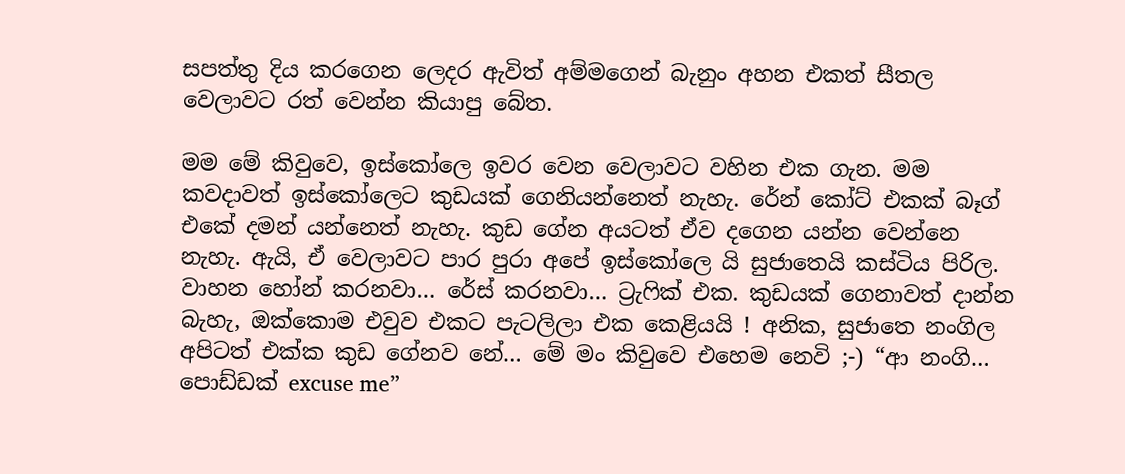සපත්තු දිය කරගෙන ලෙදර ඇවිත් අම්මගෙන් බැනුං අහන එකත් සීතල වෙලාවට රත් වෙන්න කියාපු බේත.

මම මේ කිවුවෙ, ඉස්කෝලෙ ඉවර වෙන වෙලාවට වහින එක ගැන. මම කවදාවත් ඉස්කෝලෙට කුඩයක් ගෙනියන්නෙත් නැහැ. රේන් කෝට් එකක් බෑග් එකේ දමන් යන්නෙත් නැහැ. කුඩ ගේන අයටත් ඒව දගෙන යන්න වෙන්නෙ නැහැ. ඇයි, ඒ වෙලාවට පාර පුරා අපේ ඉස්කෝලෙ යි සුජාතෙයි කස්ටිය පිරිල. වාහන හෝන් කරනවා… රේස් කරනවා… ට්‍රැෆික් එක. කුඩයක් ගෙනාවත් දාන්න බැහැ, ඔක්කොම එවුව එකට පැටලිලා එක කෙළියයි ! අනික, සුජාතෙ නංගිල අපිටත් එක්ක කුඩ ගේනව නේ… මේ මං කිවුවෙ එහෙම නෙවි ;-) “ආ නංගි… පොඩ්ඩක් excuse me”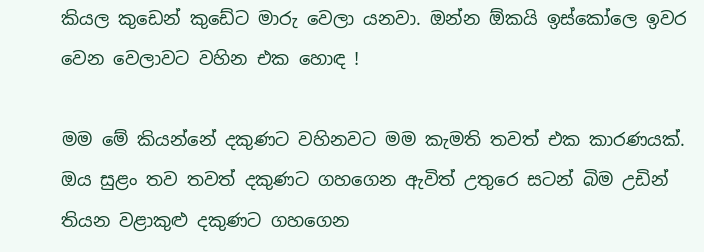කියල කුඩෙන් කුඩේට මාරු වෙලා යනවා. ඔන්න ඕකයි ඉස්කෝලෙ ඉවර වෙන වෙලාවට වහින එක හොඳ !

මම මේ කියන්නේ දකුණට වහිනවට මම කැමති තවත් එක කාරණයක්. ඔය සුළං තව තවත් දකුණට ගහගෙන ඇවිත් උතුරෙ සටන් බිම උඩින් තියන වළාකුළු දකුණට ගහගෙන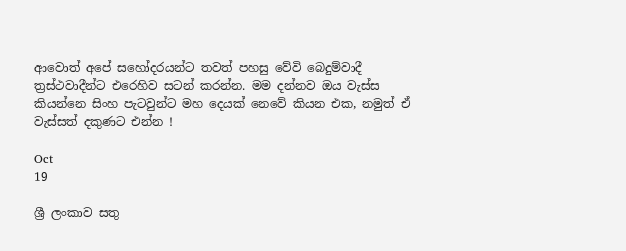ආවොත් අපේ සහෝදරයන්ට තවත් පහසු වේවි බෙදුම්වාදී ත්‍රස්ථවාදීන්ට එරෙහිව සටන් කරන්න. මම දන්නව ඔය වැස්ස කියන්නෙ සිංහ පැටවුන්ට මහ දෙයක් නෙවේ කියන එක, නමුත් ඒ වැස්සත් දකුණට එන්න !

Oct
19

ශ්‍රී ලංකාව සතු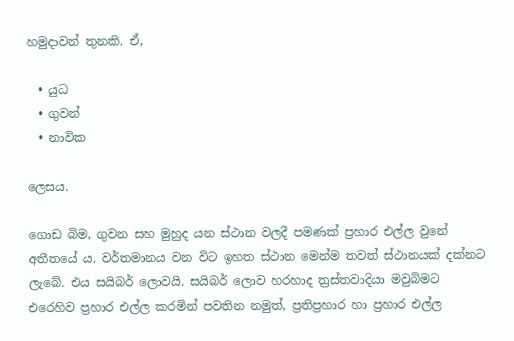හමුදාවන් තුනකි. ඒ,

  • යුධ
  • ගුවන්
  • නාවික

ලෙසය.

ගොඩ බිම, ගුවන සහ මුහුද යන ස්ථාන වලදී පමණක් ප්‍රහාර එල්ල වුනේ අතීතයේ ය. වර්තමානය වන විට ඉහත ස්ථාන මෙන්ම තවත් ස්ථානයක් දක්නට ලැබේ. එය සයිබර් ලොවයි. සයිබර් ලොව හරහාද ත්‍රස්තවාදියා මවුබිමට එරෙහිව ප්‍රහාර එල්ල කරමින් පවතින නමුත්, ප්‍රතිප්‍රහාර හා ප්‍රහාර එල්ල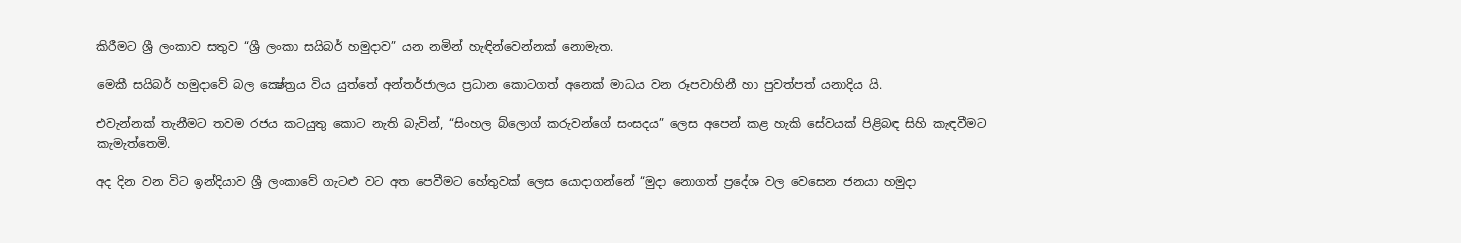කිරීමට ශ්‍රී ලංකාව සතුව “ශ්‍රී ලංකා සයිබර් හමුදාව” යන නමින් හැඳින්වෙන්නක් නොමැත.

මෙකී සයිබර් හමුදා‍වේ බල ක්‍ෂේත්‍රය විය යුත්තේ අන්තර්ජාලය ප්‍රධාන කොටගත් අනෙක් මාධය වන රූපවාහිනී හා පුවත්පත් යනාදිය යි.

එවැන්නක් තැනීමට තවම රජය කටයුතු කොට නැති බැවින්, “සිංහල බ්ලොග් කරුවන්ගේ සංසදය” ලෙස අපෙන් කළ හැකි සේවයක් පිළිබඳ සිහි කැඳවීමට කැමැත්තෙමි.

අද දින වන විට ඉන්දියාව ශ්‍රී ලංකාවේ ගැටළු වට අත පෙවීමට හේතුවක් ලෙස යොදාගන්නේ “මුදා නොගත් ප්‍රදේශ වල වෙසෙන ජනයා හමුදා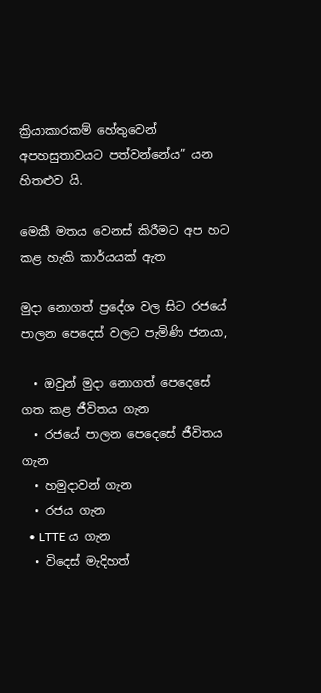ක්‍රියාකාරකම් හේතුවෙන් අපහසුතාවයට පත්වන්නේය” යන හිතළුව යි.

මෙකී මතය වෙනස් කිරීමට අප හට කළ හැකි කාර්යයක් ඇත

මුදා නොගත් ප්‍රදේශ වල සිට රජයේ පාලන පෙදෙස් වලට පැමිණි ජනයා,

  • ඔවුන් මුදා නොගත් පෙදෙසේ ගත කළ ජීවිතය ගැන
  • රජයේ පාලන පෙදෙසේ ජීවිතය ගැන
  • හමුදාවන් ගැන
  • රජය ගැන
  • LTTE ය ගැන
  • විදෙස් මැදිහත්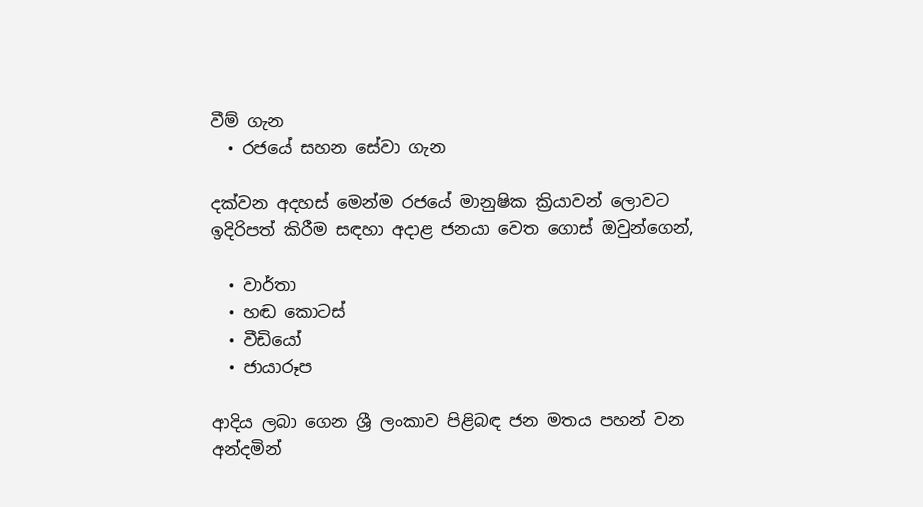වීම් ගැන
  • රජයේ සහන සේවා ගැන

දක්වන අදහස් මෙන්ම රජයේ මානුෂික ක්‍රියාවන් ලොවට ඉදිරිපත් කිරීම සඳහා අදාළ ජනයා වෙත ගොස් ඔවුන්ගෙන්,

  • වාර්තා
  • හඬ කොටස්
  • වීඩියෝ
  • ජායාරූප

ආදිය ලබා ගෙන ශ්‍රී ලංකාව පිළිබඳ ජන මතය පහන් වන අන්දමින්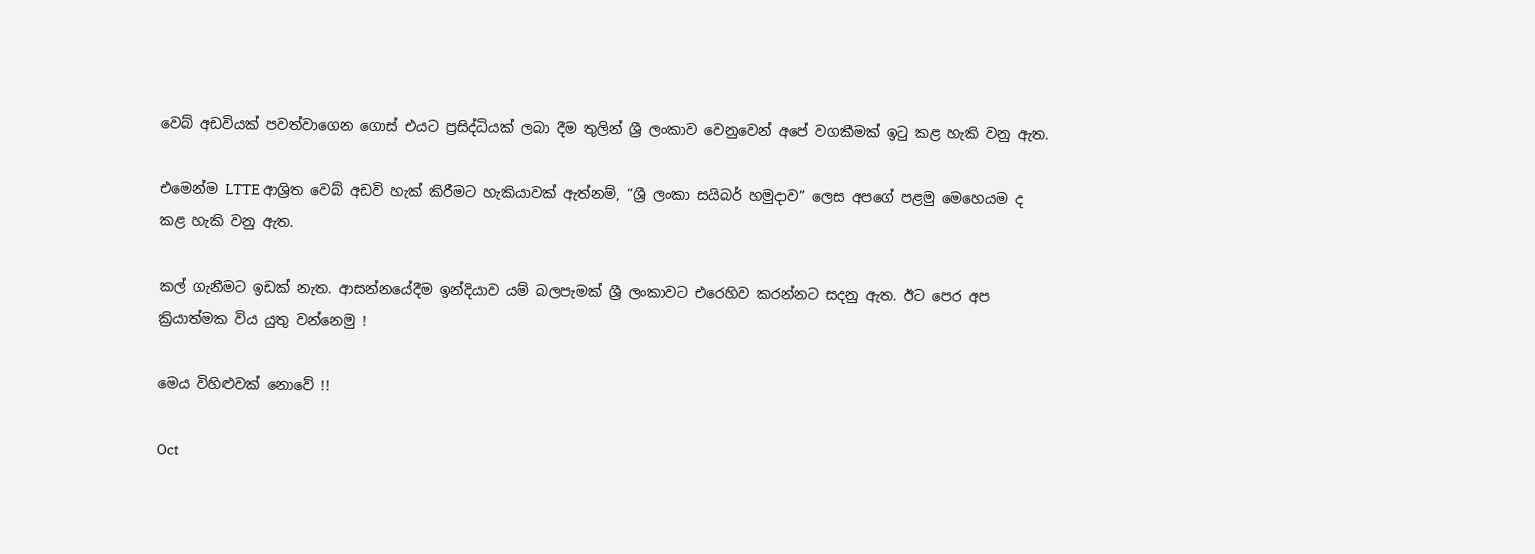වෙබ් අඩවියක් පවත්වාගෙන ගොස් එයට ප්‍රසිද්ධියක් ලබා දීම තුලින් ශ්‍රී ලංකාව වෙනුවෙන් අපේ වගකීමක් ඉටු කළ හැකි වනු ඇත.

එමෙන්ම LTTE ආශ්‍රිත වෙබ් අඩවි හැක් කිරීමට හැකියාවක් ඇත්නම්, “ශ්‍රී ලංකා සයිබර් හමුදාව” ලෙස අපගේ පළමු මෙහෙයම ද කළ හැකි වනු ඇත.

කල් ගැනීමට ඉඩක් නැත. ආසන්නයේදීම ඉන්දියාව යම් බලපැමක් ශ්‍රී ලංකාවට එරෙහිව කරන්නට සදනු ඇත. ඊට පෙර අප ක්‍රියාත්මක විය යුතු වන්නෙමු !

මෙය විහිළුවක් නොවේ !!

Oct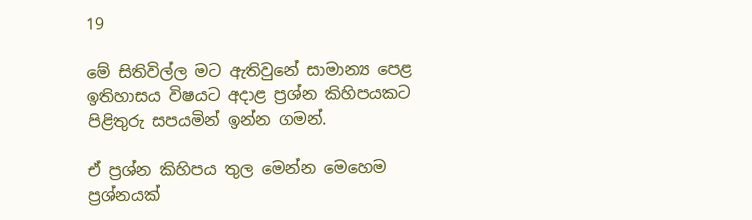19

මේ සිතිවිල්ල මට ඇතිවුනේ සාමාන්‍ය පෙළ ඉතිහාසය විෂයට අදාළ ප්‍රශ්න කිහිපයකට පිළිතුරු සපයමින් ඉන්න ගමන්.

ඒ ප්‍රශ්න කිහිපය තුල මෙන්න මෙහෙම ප්‍රශ්නයක්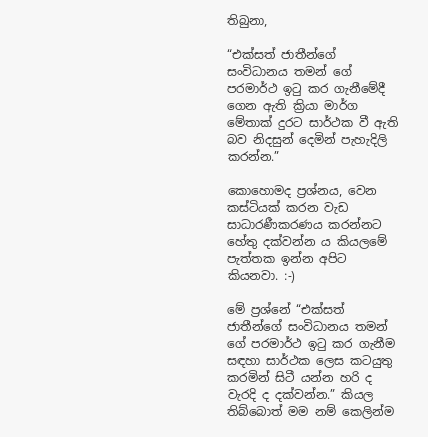තිබුනා,

“එක්සත් ජාතීන්ගේ සංවිධානය තමන් ගේ පරමාර්ථ ඉටු කර ගැනීමේදී ගෙන ඇති ක්‍රියා මාර්ග මේතාක් දුරට සාර්ථක වී ඇති බව නිදසුන් දෙමින් පැහැදිලි කරන්න.”

කොහොමද ප්‍රශ්නය, වෙන කස්ටියක් කරන වැඩ සාධාරණීකරණය කරන්නට හේතු දක්වන්න ය කියලමේ පැත්තක ඉන්න අපිට කියනවා. :-)

මේ ප්‍රශ්නේ “එක්සත් ජාතීන්ගේ සංවිධානය තමන් ගේ පරමාර්ථ ඉටු කර ගැනීම සඳහා සාර්ථක ලෙස කටයුතු කරමින් සිටී යන්න හරි ද වැරදි ද දක්වන්න.” කියල තිබ්බොත් මම නම් කෙලින්ම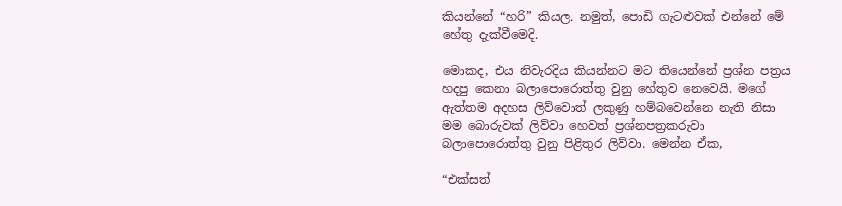කියන්නේ “හරි” කියල. නමුත්, පොඩි ගැටළුවක් එන්නේ මේ හේතු දැක්වීමෙදි.

මොකද, එය නිවැරදිය කියන්නට මට තියෙන්නේ ප්‍රශ්න පත්‍රය හදපු කෙනා බලාපොරොත්තු වුනු හේතුව නෙවෙයි. මගේ ඇත්තම අදහස ලිව්වොත් ලකුණු හම්බවෙන්නෙ නැති නිසා මම බොරුවක් ලිව්වා හෙවත් ප්‍රශ්නපත්‍රකරුවා බලාපොරොත්තු වුනු පිළිතුර ලිව්වා. මෙන්න ඒක,

“එක්‍සත්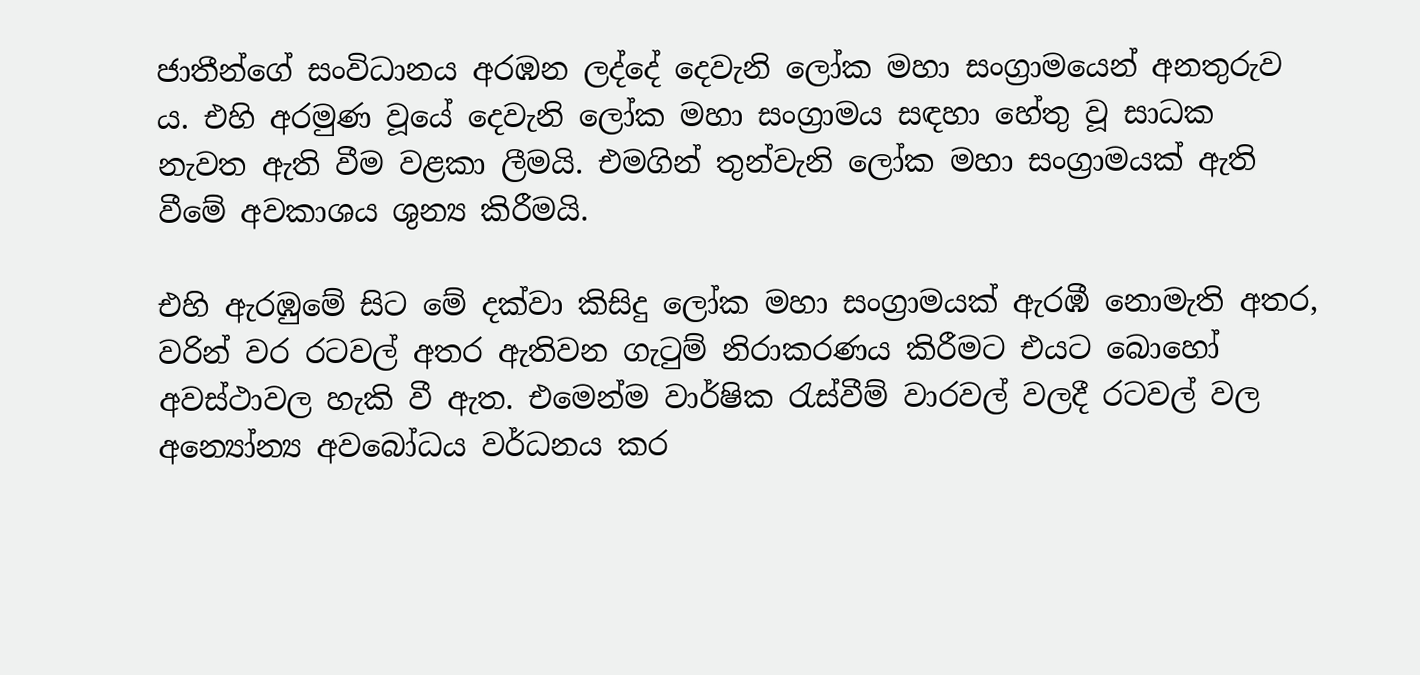ජාතීන්ගේ සංවිධානය අරඹන ලද්දේ දෙවැනි ලෝක මහා සංග්‍රාමයෙන් අනතුරුව ය. එහි අරමුණ වූයේ දෙවැනි ලෝක මහා සංග්‍රාමය සඳහා හේතු වූ සාධක නැවත ඇති වීම වළකා ලීමයි. එමගින් තුන්වැනි ලෝක මහා සංග්‍රාමයක් ඇති වීමේ අවකාශය ශුන්‍ය කිරීමයි.

එහි ඇරඹුමේ සිට මේ දක්වා කිසිදු ලෝක මහා සංග්‍රාමයක් ඇරඹී නොමැති අතර, වරින් වර රටවල් අතර ඇතිවන ගැටුම් නිරාකරණය කිරීමට එයට බොහෝ අවස්ථාවල හැකි වී ඇත. එමෙන්ම වාර්ෂික රැස්වීම් වාරවල් වලදී රටවල් වල අන්‍යෝන්‍ය අවබෝධය වර්ධනය කර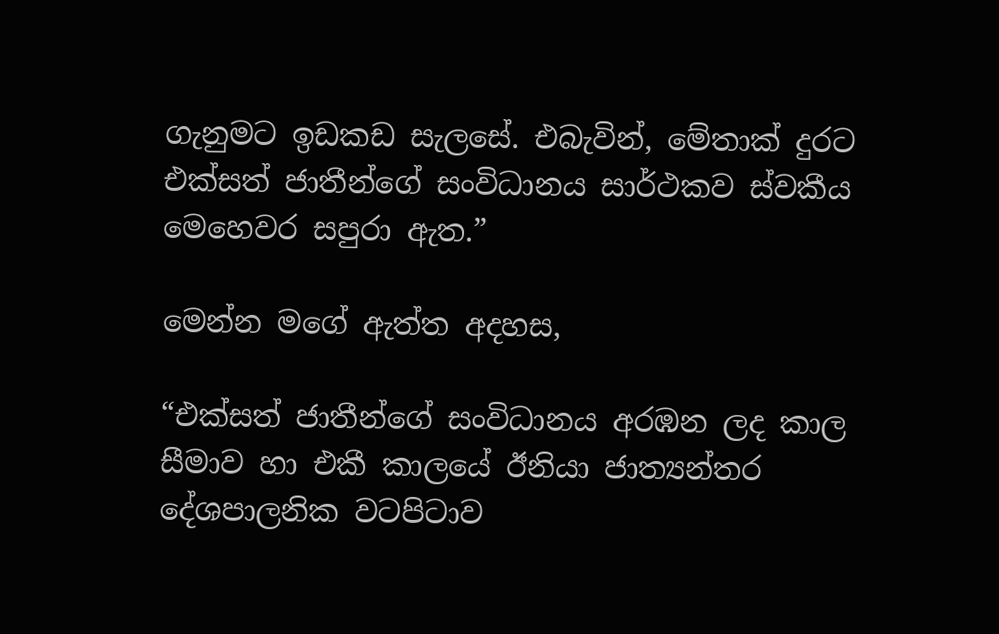ගැනුමට ඉඩකඩ සැලසේ. එබැවින්, මේතාක් දුරට එක්සත් ජාතීන්ගේ සංවිධානය සාර්ථකව ස්වකීය මෙහෙවර සපුරා ඇත.”

මෙන්න මගේ ඇත්ත අදහස,

“එක්සත් ජාතීන්ගේ සංවිධානය අරඹන ලද කාල සීමාව හා එකී කාලයේ ඊනියා ජාත්‍යන්තර දේශපාලනික වටපිටාව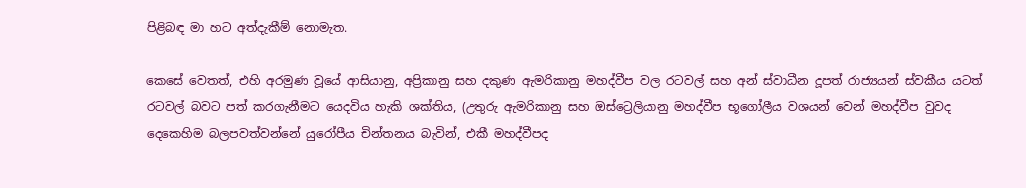පිළිබඳ මා හට අත්දැකීම් නොමැත.

කෙසේ වෙතත්, එහි අරමුණ වූයේ ආසියානු, අප්‍රිකානු සහ දකුණ ඇමරිකානු මහද්වීප වල රටවල් සහ අන් ස්වාධීන දූපත් රාජ්‍යයන් ස්වකීය යටත් රටවල් බවට පත් කරගැනීමට යෙදවිය හැකි ශක්තිය, (උතුරු ඇමරිකානු සහ ඔස්ට්‍රෙලියානු මහද්වීප භූගෝලීය වශයන් වෙන් මහද්වීප වුවද දෙකෙහිම බලපවත්වන්නේ යුරෝපීය චින්තනය බැවින්, එකී මහද්වීපද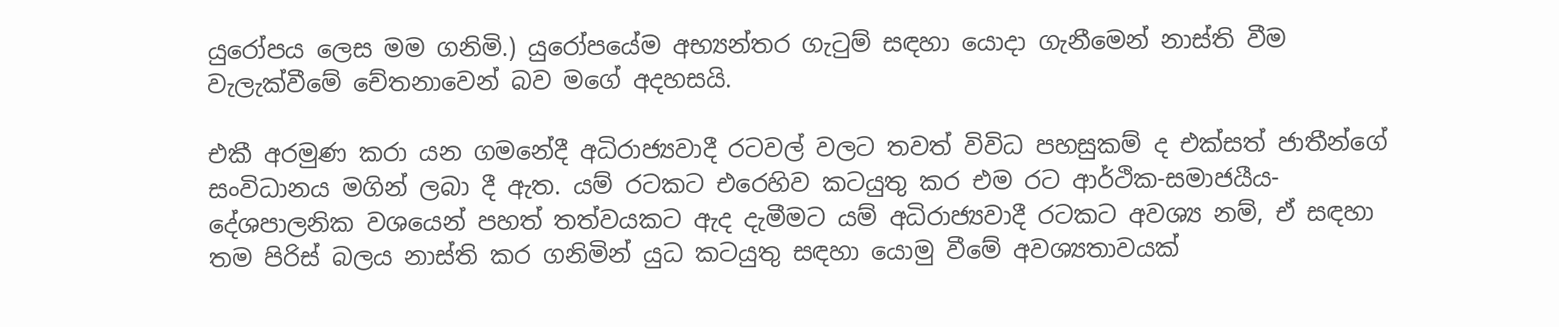යුරෝපය ලෙස මම ගනිමි.) යුරෝපයේම අභ්‍යන්තර ගැටුම් සඳහා යොදා ගැනීමෙන් නාස්ති වීම වැලැක්වීමේ චේතනාවෙන් බව මගේ අදහසයි.

එකී අරමුණ කරා යන ගමනේදී අධිරාජ්‍යවාදී රටවල් වලට තවත් විවිධ පහසුකම් ද එක්සත් ජාතීන්ගේ සංවිධානය මගින් ලබා දී ඇත. යම් රටකට එරෙහිව කටයුතු කර එම රට ආර්ථික-සමාජයීය-දේශපාලනික වශයෙන් පහත් තත්වයකට ඇද දැමීමට යම් අධිරාජ්‍යවාදී රටකට අවශ්‍ය නම්, ඒ සඳහා තම පිරිස් බලය නාස්ති කර ගනිමින් යුධ කටයුතු සඳහා යොමු වීමේ අවශ්‍යතාවයක්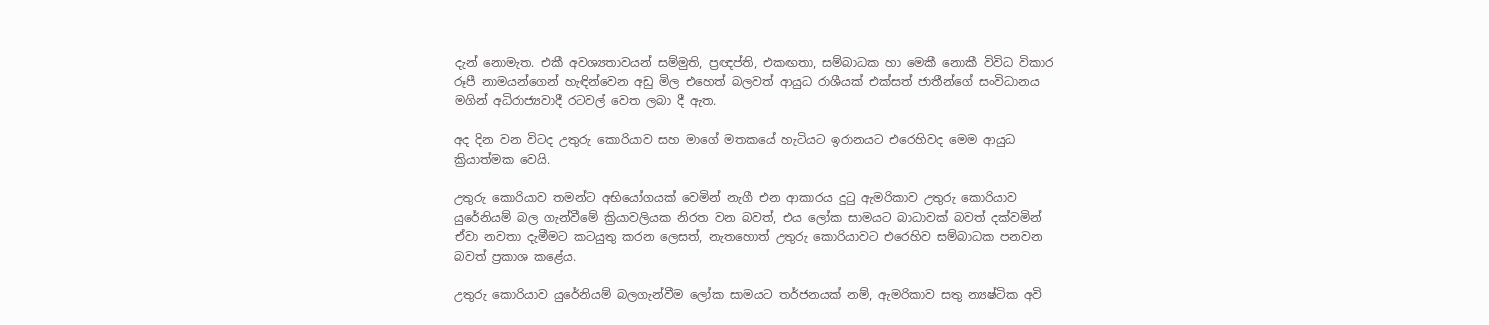දැන් නොමැත. එකී අවශ්‍යතාවයන් සම්මුති, ප්‍රඥප්ති, එකඟතා, සම්බාධක හා මෙකී නොකී විවිධ විකාර රූපී නාමයන්ගෙන් හැඳින්වෙන අඩු මිල එහෙත් බලවත් ආයුධ රාශීයක් එක්සත් ජාතීන්ගේ සංවිධානය මගින් අධිරාජ්‍යවාදී රටවල් වෙත ලබා දී ඇත.

අද දින වන විටද උතුරු කොරියාව සහ මාගේ මතකයේ හැටියට ඉරානයට එරෙහිවද මෙම ආයුධ ක්‍රියාත්මක වෙයි.

උතුරු කොරියාව තමන්ට අභියෝගයක් වෙමින් නැගී එන ආකාරය දුටු ඇමරිකාව උතුරු කොරියාව යුරේනියම් බල ගැන්වීමේ ක්‍රියාවලියක නිරත වන බවත්, එය ලෝක සාමයට බාධාවක් බවත් දක්වමින් ඒවා නවතා දැමීමට කටයුතු කරන ලෙසත්, නැතහොත් උතුරු කොරියාවට එරෙහිව සම්බාධක පනවන බවත් ප්‍රකාශ කළේය.

උතුරු කොරියාව යුරේනියම් බලගැන්වීම ලෝක සාමයට තර්ජනයක් නම්, ඇමරිකාව සතු න්‍යෂ්ටික අවි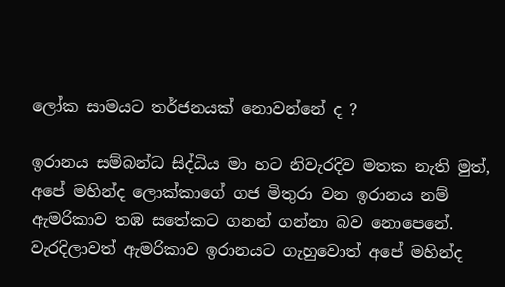ලෝක සාමයට තර්ජනයක් නොවන්නේ ද ?

ඉරානය සම්බන්ධ සිද්ධිය මා හට නිවැරදිව මතක නැති මුත්, අපේ මහින්ද ලොක්කාගේ ගජ මිතුරා වන ඉරානය නම් ඇමරිකාව තඹ ස‍තේකට ගනන් ගන්නා බව නොපෙනේ. වැරදිලාවත් ඇමරිකාව ඉරානයට ගැහුවොත් අපේ මහින්ද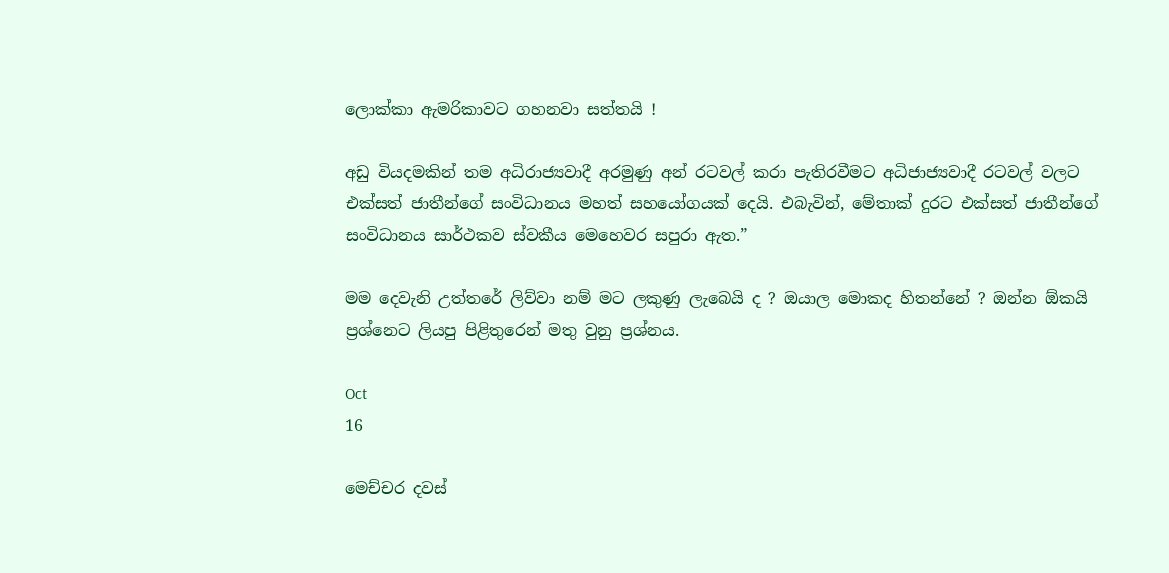ලොක්කා ඇමරිකාවට ගහනවා සත්තයි !

අඩු වියදමකින් තම අධිරාජ්‍යවාදී අරමුණු අන් රටවල් කරා පැතිරවීමට අධිජාජ්‍යවාදී රටවල් වලට එක්සත් ජාතීන්ගේ සංවිධානය මහත් සහයෝගයක් දෙයි. එබැවින්, මේතාක් දුරට එක්සත් ජාතීන්ගේ සංවිධානය සාර්ථකව ස්වකීය මෙහෙවර සපුරා ඇත.”

මම දෙවැනි උත්තරේ ලිව්වා නම් මට ලකුණු ලැබෙයි ද ? ඔයාල මොකද හිතන්නේ ? ඔන්න ඕකයි ප්‍රශ්නෙට ලියපු පිළිතුරෙන් මතු වුනු ප්‍රශ්නය.

Oct
16

මෙච්චර දවස්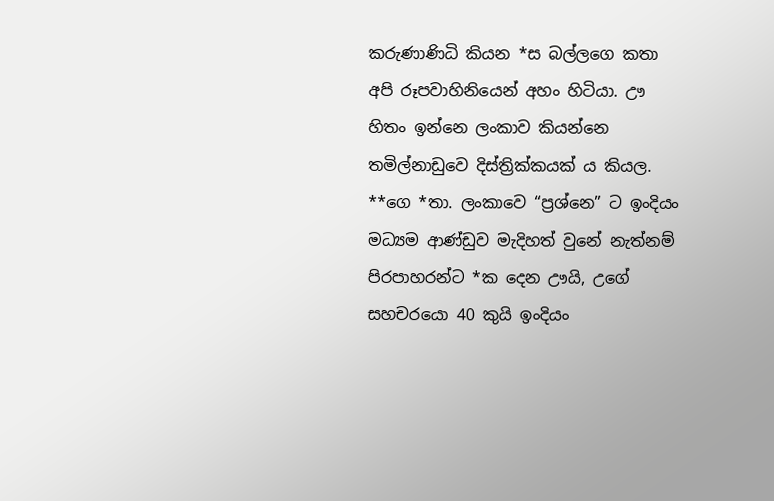කරුණාණිධි කියන *ස බල්ලගෙ කතා අපි රූපවාහිනියෙන් අහං හිටියා. ඌ හිතං ඉන්නෙ ලංකාව කියන්නෙ තමිල්නාඩුවෙ දිස්ත්‍රික්කයක් ය කියල. **ගෙ *තා. ලංකාවෙ “ප්‍රශ්නෙ” ට ඉංදියං මධ්‍යම ආණ්ඩුව මැදිහත් වුනේ නැත්නම් පිරපාහරන්ට *ක දෙන ඌයි, උගේ සහචරයො 40 කුයි ඉංදියං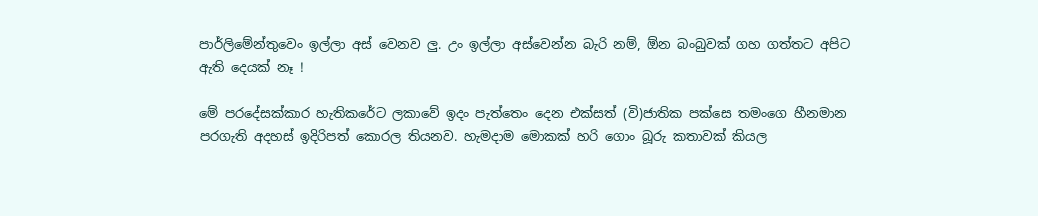පාර්ලිමේන්තුවෙං ඉල්ලා අස් වෙනව ලු. උං ඉල්ලා අස්වෙන්න බැරි නම්, ඕන බංබුවක් ගහ ගත්තට අපිට ඇති දෙයක් නෑ !

මේ පරදේසක්කාර හැතිකරේට ලකාවේ ඉදං පැත්තෙං දෙන එක්සත් (වි)ජාතික පක්සෙ තමංගෙ හීනමාන පරගැති අදහස් ඉදිරිපත් කොරල තියනව. හැමදාම මොකක් හරි ගොං බූරු කතාවක් කියල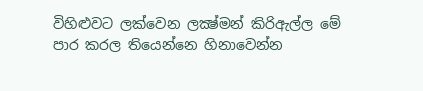විහිළුවට ලක්වෙන ලක්‍ෂ්මන් කිරිඇල්ල මේ පාර කරල තියෙන්නෙ හිනාවෙන්න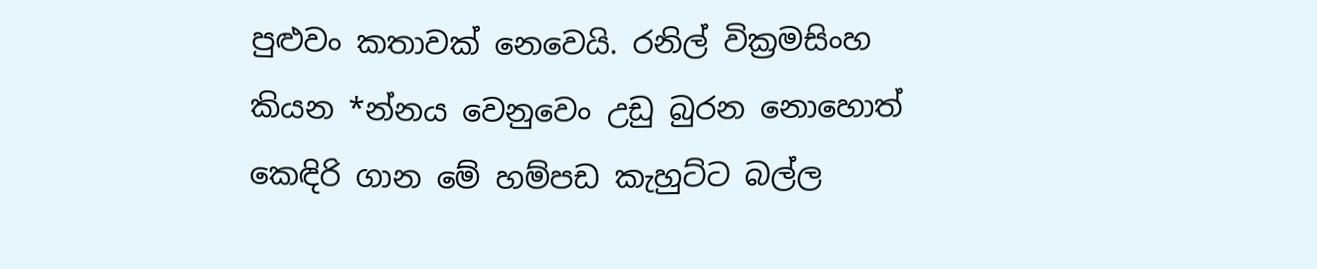පුළුවං කතාවක් නෙවෙයි. රනිල් වික්‍රමසිංහ කියන *න්නය වෙනුවෙං උඩු බුරන නොහොත් කෙඳිරි ගාන මේ හම්පඩ කැහුට්ට බල්ල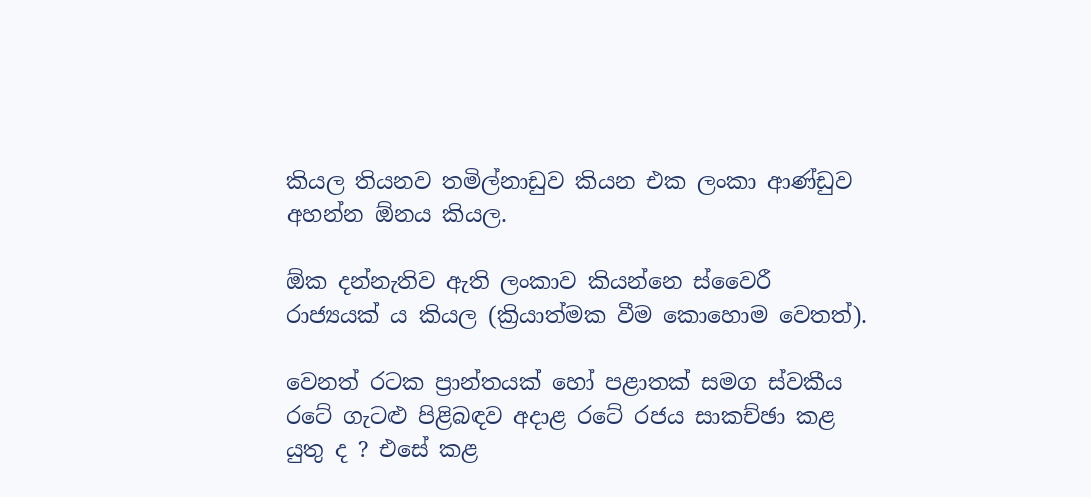කියල තියනව තමිල්නාඩුව කියන එක ලංකා ආණ්ඩුව අහන්න ඕනය කියල.

ඕක දන්නැතිව ඇති ලංකාව කියන්නෙ ස්වෛරී රාජ්‍යයක් ය කියල (ක්‍රියාත්මක වීම කොහොම වෙතත්).

වෙනත් රටක ප්‍රාන්තයක් හෝ පළාතක් සමග ස්‍වකීය රටේ ගැටළු පිළිබඳව අදාළ රටේ රජය සාකච්ඡා කළ යුතු ද ? එසේ කළ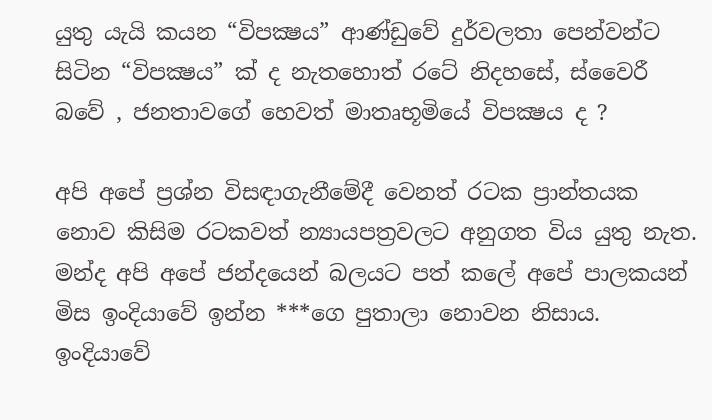යුතු යැයි කයන “විපක්‍ෂය” ආණ්ඩුවේ දුර්වලතා පෙන්වන්ට සිටින “විපක්‍ෂය” ක් ද නැතහොත් රටේ නිදහසේ, ස්වෛරී බවේ , ජනතාවගේ හෙවත් මාතෘභූමියේ විපක්‍ෂය ද ?

අපි අපේ ප්‍රශ්න විසඳාගැනීමේදී වෙනත් රටක ප්‍රාන්තයක නොව කිසිම රටකවත් න්‍යායපත්‍රවලට අනුගත විය යුතු නැත. මන්ද අපි අපේ ජන්දයෙන් බලයට පත් කලේ අපේ පාලකයන් මිස ඉංදියාවේ ඉන්න ***ගෙ පුතාලා නොවන නිසාය. ඉංදියාවේ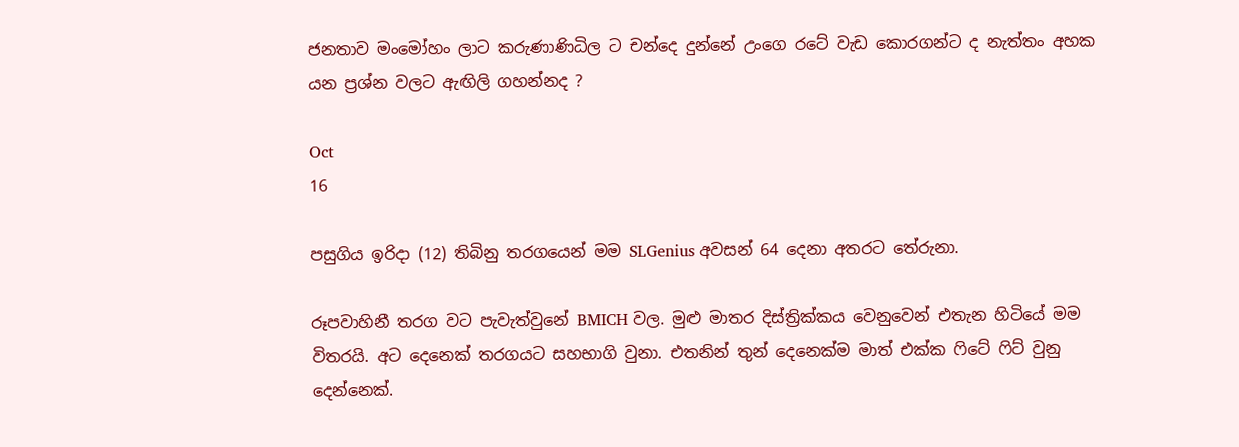ජනතාව මංමෝහං ලාට කරුණාණිධිල ට චන්දෙ දුන්නේ උංගෙ රටේ වැඩ කොරගන්ට ද නැත්තං අහක යන ප්‍රශ්න වලට ඇඟිලි ගහන්නද ?

Oct
16

පසුගිය ඉරිදා (12) තිබිනු තරගයෙන් මම SLGenius අවසන් 64 දෙනා අතරට තේරුනා.

රූපවාහිනී තරග වට පැවැත්වුනේ BMICH වල. මුළු මාතර දිස්ත්‍රික්කය වෙනුවෙන් එතැන හිටියේ මම විතරයි. අට දෙනෙක් තරගයට සහභාගි වුනා. එතනින් තුන් දෙනෙක්ම මාත් එක්ක ෆිටේ ෆිට් වුනු දෙන්නෙක්.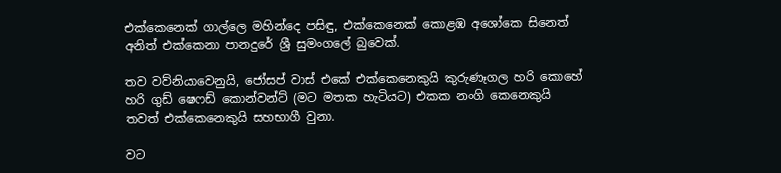එක්කෙනෙක් ගාල්ලෙ මහින්දෙ පසිඳු, එක්කෙනෙක් කොළඹ අශෝකෙ සිනෙත් අනිත් එක්කෙනා පානදුරේ ශ්‍රී සුමංගලේ බුවෙක්.

තව වව්නියාවෙනුයි, ජෝසප් වාස් එකේ එක්කෙනෙකුයි කුරුණෑගල හරි කොහේ හරි ගුඩ් ෂෙෆඩ් කොන්වන්‍ට් (මට මතක හැටියට) එකක නංගි කෙනෙකුයි තවත් එක්කෙනෙකුයි සහභාගී වුනා.

වට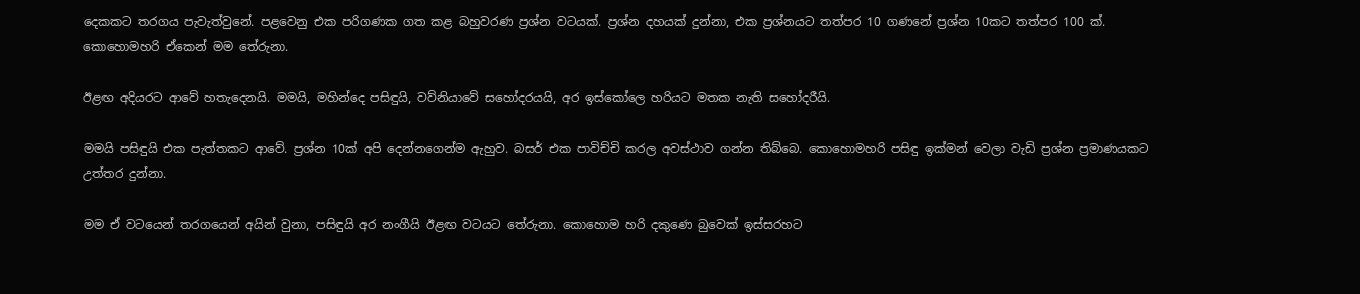දෙකකට තරගය පැවැත්වුනේ. පළවෙනු එක පරිගණක ගත කළ බහුවරණ ප්‍රශ්න වටයක්. ප්‍රශ්න දහයක් දුන්නා, එක ප්‍රශ්නයට තත්පර 10 ගණනේ ප්‍රශ්න 10කට තත්පර 100 ක්. කොහොමහරි ඒකෙන් මම තේරුනා.

ඊළඟ අදියරට ආවේ හතැදෙනයි. මමයි, මහින්දෙ පසිඳුයි, වව්නියාවේ සහෝදරයයි, අර ඉස්කෝලෙ හරියට මතක නැති සහෝදරීයි.

මමයි පසිඳුයි එක පැත්තකට ආවේ. ප්‍රශ්න 10ක් අපි දෙන්නගෙන්ම ඇහුව. බසර් එක පාවිච්චි කරල අවස්ථාව ගන්න තිබ්බෙ. කොහොමහරි පසිඳු ඉක්මන් වෙලා වැඩි ප්‍රශ්න ප්‍රමාණයකට උත්තර දුන්නා.

මම ඒ වටයෙන් තරගයෙන් අයින් වුනා, පසිඳුයි අර නංගීයි ඊළඟ වටයට තේරුනා. කොහොම හරි දකුණෙ බුවෙක් ඉස්සරහට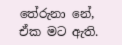තේරුනා නේ, ඒක මට ඇති.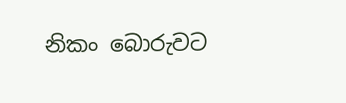නිකං බොරුවට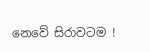නෙවේ සිරාවටම !